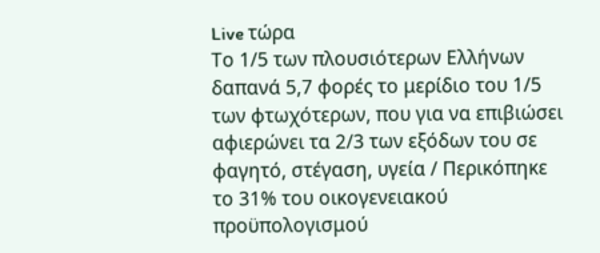Live τώρα
Το 1/5 των πλουσιότερων Ελλήνων δαπανά 5,7 φορές το μερίδιο του 1/5 των φτωχότερων, που για να επιβιώσει αφιερώνει τα 2/3 των εξόδων του σε φαγητό, στέγαση, υγεία / Περικόπηκε το 31% του οικογενειακού προϋπολογισμού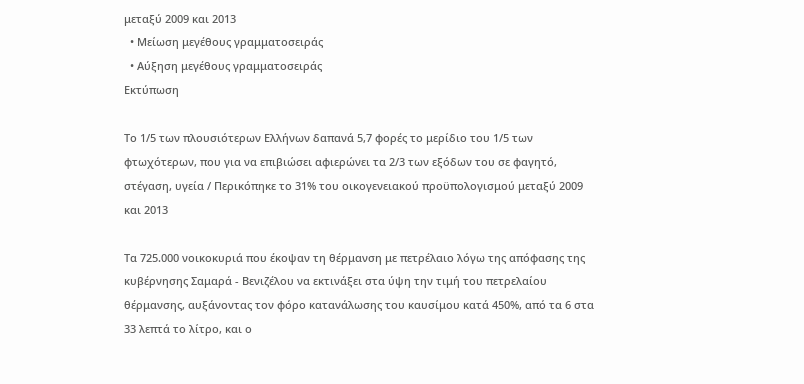μεταξύ 2009 και 2013
  • Μείωση μεγέθους γραμματοσειράς
  • Αύξηση μεγέθους γραμματοσειράς
Εκτύπωση

Το 1/5 των πλουσιότερων Ελλήνων δαπανά 5,7 φορές το μερίδιο του 1/5 των φτωχότερων, που για να επιβιώσει αφιερώνει τα 2/3 των εξόδων του σε φαγητό, στέγαση, υγεία / Περικόπηκε το 31% του οικογενειακού προϋπολογισμού μεταξύ 2009 και 2013

Τα 725.000 νοικοκυριά που έκοψαν τη θέρμανση με πετρέλαιο λόγω της απόφασης της κυβέρνησης Σαμαρά - Βενιζέλου να εκτινάξει στα ύψη την τιμή του πετρελαίου θέρμανσης, αυξάνοντας τον φόρο κατανάλωσης του καυσίμου κατά 450%, από τα 6 στα 33 λεπτά το λίτρο, και ο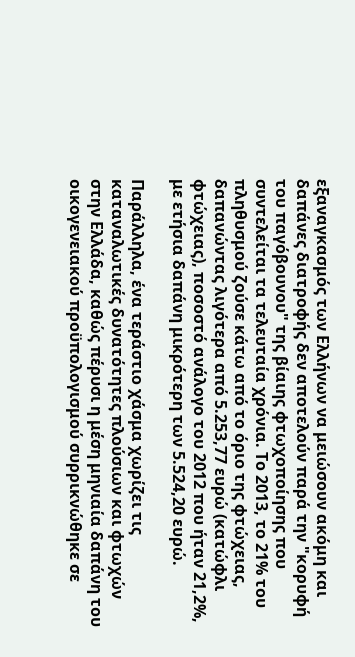εξαναγκασμός των Ελλήνων να μειώσουν ακόμη και δαπάνες διατροφής δεν αποτελούν παρά την "κορυφή του παγόβουνου" της βίαιης φτωχοποίησης που συντελείται τα τελευταία χρόνια. Το 2013, το 21% του πληθυσμού ζούσε κάτω από το όριο της φτώχειας, δαπανώντας λιγότερα από 5.253,77 ευρώ (κατώφλι φτώχειας), ποσοστό ανάλογο του 2012 που ήταν 21,2%, με ετήσια δαπάνη μικρότερη των 5.524,20 ευρώ.

Παράλληλα, ένα τεράστιο χάσμα χωρίζει τις καταναλωτικές δυνατότητες πλούσιων και φτωχών στην Ελλάδα, καθώς πέρυσι η μέση μηνιαία δαπάνη του οικογενειακού προϋπολογισμού συρρικνώθηκε σε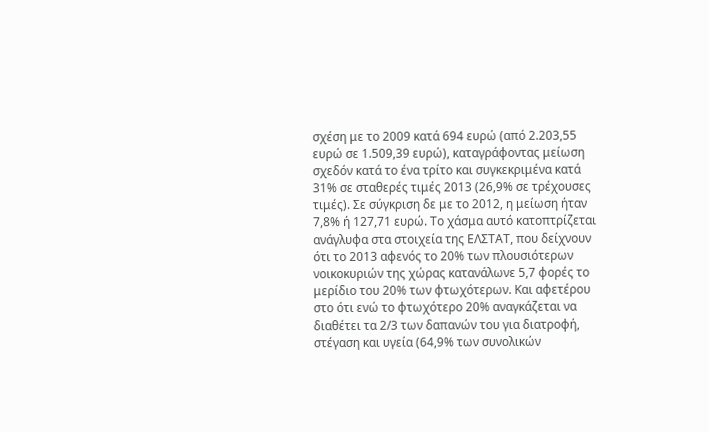σχέση με το 2009 κατά 694 ευρώ (από 2.203,55 ευρώ σε 1.509,39 ευρώ), καταγράφοντας μείωση σχεδόν κατά το ένα τρίτο και συγκεκριμένα κατά 31% σε σταθερές τιμές 2013 (26,9% σε τρέχουσες τιμές). Σε σύγκριση δε με το 2012, η μείωση ήταν 7,8% ή 127,71 ευρώ. Το χάσμα αυτό κατοπτρίζεται ανάγλυφα στα στοιχεία της ΕΛΣΤΑΤ, που δείχνουν ότι το 2013 αφενός το 20% των πλουσιότερων νοικοκυριών της χώρας κατανάλωνε 5,7 φορές το μερίδιο του 20% των φτωχότερων. Και αφετέρου στο ότι ενώ το φτωχότερο 20% αναγκάζεται να διαθέτει τα 2/3 των δαπανών του για διατροφή, στέγαση και υγεία (64,9% των συνολικών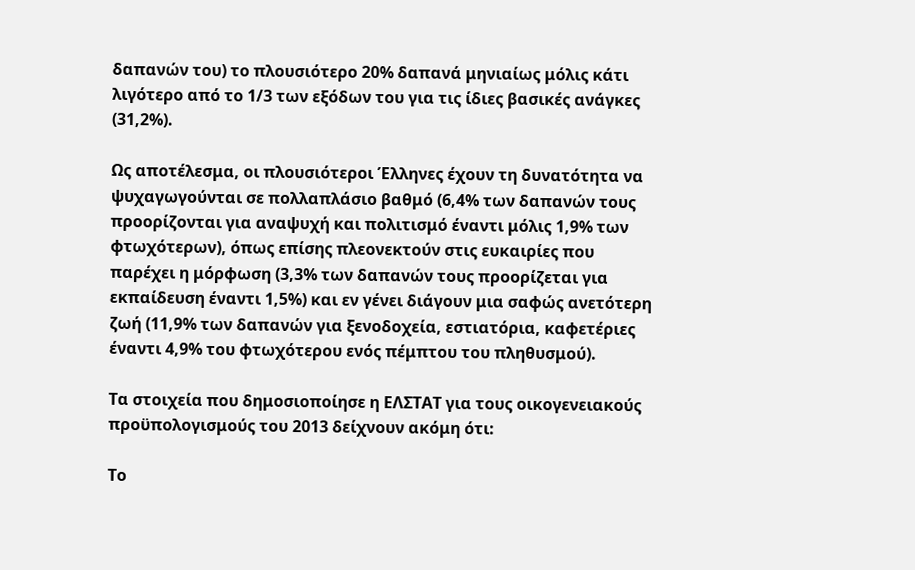δαπανών του) το πλουσιότερο 20% δαπανά μηνιαίως μόλις κάτι λιγότερο από το 1/3 των εξόδων του για τις ίδιες βασικές ανάγκες (31,2%).

Ως αποτέλεσμα, οι πλουσιότεροι Έλληνες έχουν τη δυνατότητα να ψυχαγωγούνται σε πολλαπλάσιο βαθμό (6,4% των δαπανών τους προορίζονται για αναψυχή και πολιτισμό έναντι μόλις 1,9% των φτωχότερων), όπως επίσης πλεονεκτούν στις ευκαιρίες που παρέχει η μόρφωση (3,3% των δαπανών τους προορίζεται για εκπαίδευση έναντι 1,5%) και εν γένει διάγουν μια σαφώς ανετότερη ζωή (11,9% των δαπανών για ξενοδοχεία, εστιατόρια, καφετέριες έναντι 4,9% του φτωχότερου ενός πέμπτου του πληθυσμού).

Τα στοιχεία που δημοσιοποίησε η ΕΛΣΤΑΤ για τους οικογενειακούς προϋπολογισμούς του 2013 δείχνουν ακόμη ότι:

Το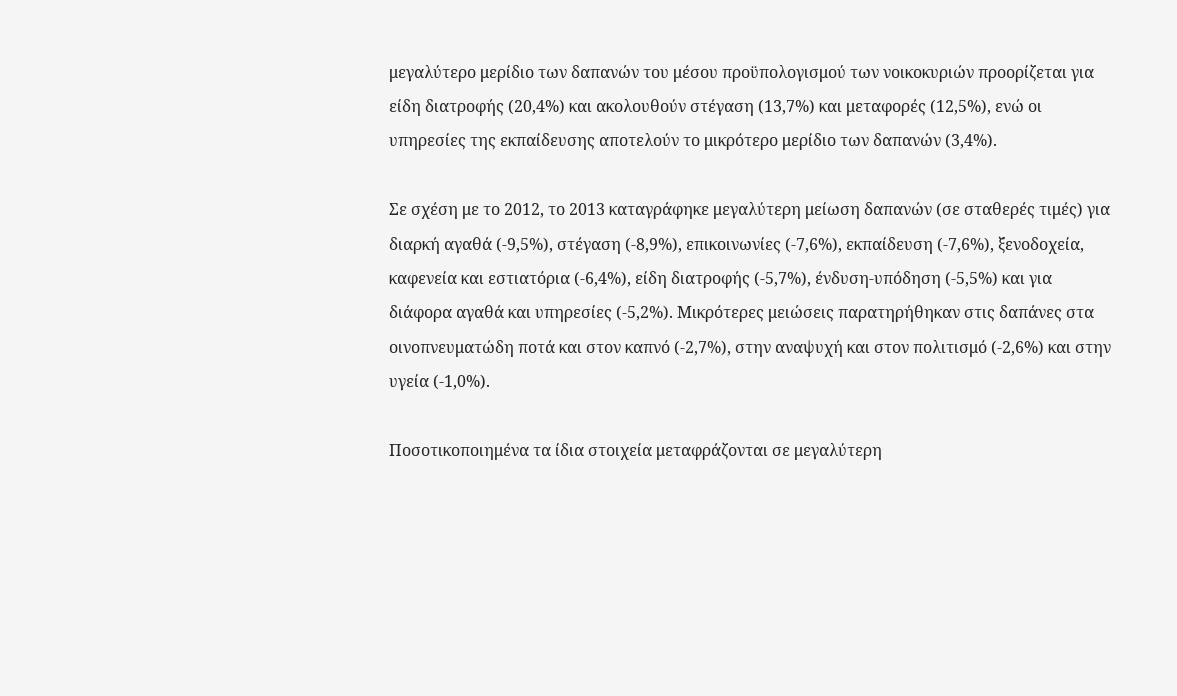μεγαλύτερο μερίδιο των δαπανών του μέσου προϋπολογισμού των νοικοκυριών προορίζεται για είδη διατροφής (20,4%) και ακολουθούν στέγαση (13,7%) και μεταφορές (12,5%), ενώ oι υπηρεσίες της εκπαίδευσης αποτελούν το μικρότερο μερίδιο των δαπανών (3,4%).

Σε σχέση με το 2012, το 2013 καταγράφηκε μεγαλύτερη μείωση δαπανών (σε σταθερές τιμές) για διαρκή αγαθά (-9,5%), στέγαση (-8,9%), επικοινωνίες (-7,6%), εκπαίδευση (-7,6%), ξενοδοχεία, καφενεία και εστιατόρια (-6,4%), είδη διατροφής (-5,7%), ένδυση-υπόδηση (-5,5%) και για διάφορα αγαθά και υπηρεσίες (-5,2%). Μικρότερες μειώσεις παρατηρήθηκαν στις δαπάνες στα οινοπνευματώδη ποτά και στον καπνό (-2,7%), στην αναψυχή και στον πολιτισμό (-2,6%) και στην υγεία (-1,0%).

Ποσοτικοποιημένα τα ίδια στοιχεία μεταφράζονται σε μεγαλύτερη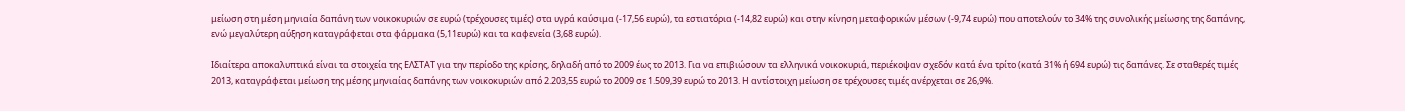μείωση στη μέση μηνιαία δαπάνη των νοικοκυριών σε ευρώ (τρέχουσες τιμές) στα υγρά καύσιμα (-17,56 ευρώ), τα εστιατόρια (-14,82 ευρώ) και στην κίνηση μεταφορικών μέσων (-9,74 ευρώ) που αποτελούν το 34% της συνολικής μείωσης της δαπάνης, ενώ μεγαλύτερη αύξηση καταγράφεται στα φάρμακα (5,11ευρώ) και τα καφενεία (3,68 ευρώ).

Ιδιαίτερα αποκαλυπτικά είναι τα στοιχεία της ΕΛΣΤΑΤ για την περίοδο της κρίσης, δηλαδή από το 2009 έως το 2013. Για να επιβιώσουν τα ελληνικά νοικοκυριά, περιέκοψαν σχεδόν κατά ένα τρίτο (κατά 31% ή 694 ευρώ) τις δαπάνες. Σε σταθερές τιμές 2013, καταγράφεται μείωση της μέσης μηνιαίας δαπάνης των νοικοκυριών από 2.203,55 ευρώ το 2009 σε 1.509,39 ευρώ το 2013. Η αντίστοιχη μείωση σε τρέχουσες τιμές ανέρχεται σε 26,9%.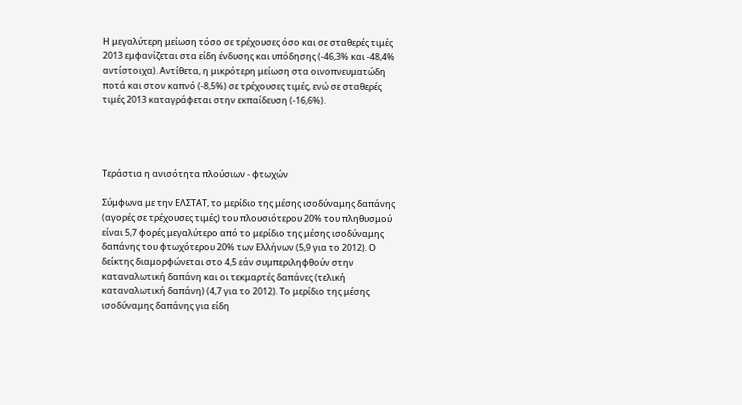Η μεγαλύτερη μείωση τόσο σε τρέχουσες όσο και σε σταθερές τιμές 2013 εμφανίζεται στα είδη ένδυσης και υπόδησης (-46,3% και -48,4% αντίστοιχα). Αντίθετα, η μικρότερη μείωση στα οινοπνευματώδη ποτά και στον καπνό (-8,5%) σε τρέχουσες τιμές, ενώ σε σταθερές τιμές 2013 καταγράφεται στην εκπαίδευση (-16,6%).




Τεράστια η ανισότητα πλούσιων - φτωχών

Σύμφωνα με την ΕΛΣΤΑΤ, το μερίδιο της μέσης ισοδύναμης δαπάνης (αγορές σε τρέχουσες τιμές) του πλουσιότερου 20% του πληθυσμού είναι 5,7 φορές μεγαλύτερο από το μερίδιο της μέσης ισοδύναμης δαπάνης του φτωχότερου 20% των Ελλήνων (5,9 για το 2012). Ο δείκτης διαμορφώνεται στο 4,5 εάν συμπεριληφθούν στην καταναλωτική δαπάνη και οι τεκμαρτές δαπάνες (τελική καταναλωτική δαπάνη) (4,7 για το 2012). Το μερίδιο της μέσης ισοδύναμης δαπάνης για είδη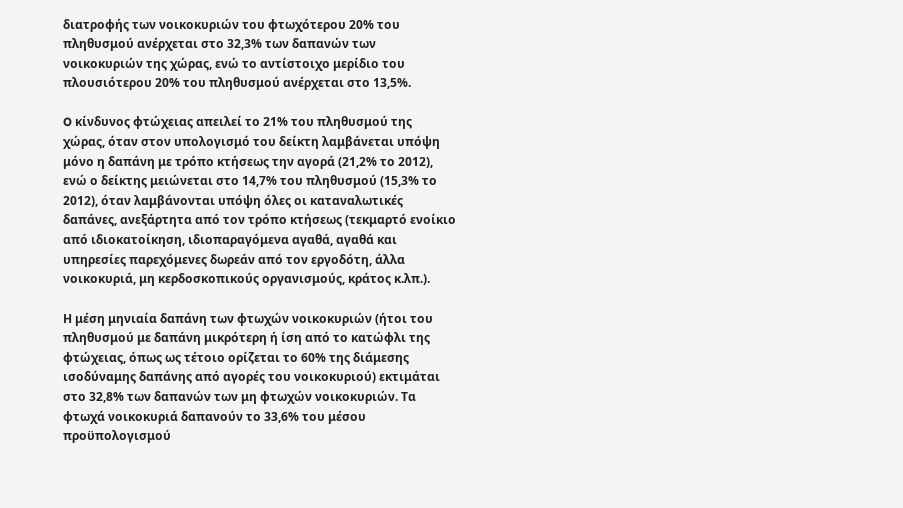διατροφής των νοικοκυριών του φτωχότερου 20% του πληθυσμού ανέρχεται στο 32,3% των δαπανών των νοικοκυριών της χώρας, ενώ το αντίστοιχο μερίδιο του πλουσιότερου 20% του πληθυσμού ανέρχεται στο 13,5%.

O κίνδυνος φτώχειας απειλεί το 21% του πληθυσμού της χώρας, όταν στον υπολογισμό του δείκτη λαμβάνεται υπόψη μόνο η δαπάνη με τρόπο κτήσεως την αγορά (21,2% το 2012), ενώ ο δείκτης μειώνεται στο 14,7% του πληθυσμού (15,3% το 2012), όταν λαμβάνονται υπόψη όλες οι καταναλωτικές δαπάνες, ανεξάρτητα από τον τρόπο κτήσεως (τεκμαρτό ενοίκιο από ιδιοκατοίκηση, ιδιοπαραγόμενα αγαθά, αγαθά και υπηρεσίες παρεχόμενες δωρεάν από τον εργοδότη, άλλα νοικοκυριά, μη κερδοσκοπικούς οργανισμούς, κράτος κ.λπ.).

Η μέση μηνιαία δαπάνη των φτωχών νοικοκυριών (ήτοι του πληθυσμού με δαπάνη μικρότερη ή ίση από το κατώφλι της φτώχειας, όπως ως τέτοιο ορίζεται το 60% της διάμεσης ισοδύναμης δαπάνης από αγορές του νοικοκυριού) εκτιμάται στο 32,8% των δαπανών των μη φτωχών νοικοκυριών. Τα φτωχά νοικοκυριά δαπανούν το 33,6% του μέσου προϋπολογισμού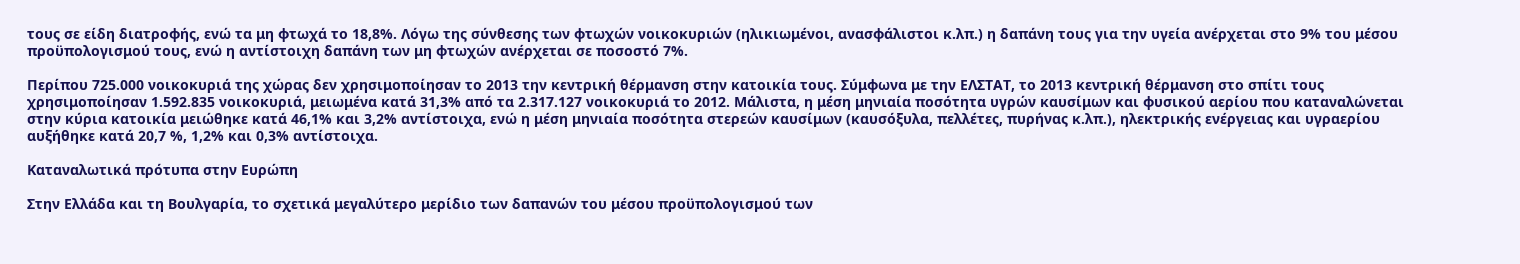τους σε είδη διατροφής, ενώ τα μη φτωχά το 18,8%. Λόγω της σύνθεσης των φτωχών νοικοκυριών (ηλικιωμένοι, ανασφάλιστοι κ.λπ.) η δαπάνη τους για την υγεία ανέρχεται στο 9% του μέσου προϋπολογισμού τους, ενώ η αντίστοιχη δαπάνη των μη φτωχών ανέρχεται σε ποσοστό 7%.

Περίπου 725.000 νοικοκυριά της χώρας δεν χρησιμοποίησαν το 2013 την κεντρική θέρμανση στην κατοικία τους. Σύμφωνα με την ΕΛΣΤΑΤ, το 2013 κεντρική θέρμανση στο σπίτι τους χρησιμοποίησαν 1.592.835 νοικοκυριά, μειωμένα κατά 31,3% από τα 2.317.127 νοικοκυριά το 2012. Μάλιστα, η μέση μηνιαία ποσότητα υγρών καυσίμων και φυσικού αερίου που καταναλώνεται στην κύρια κατοικία μειώθηκε κατά 46,1% και 3,2% αντίστοιχα, ενώ η μέση μηνιαία ποσότητα στερεών καυσίμων (καυσόξυλα, πελλέτες, πυρήνας κ.λπ.), ηλεκτρικής ενέργειας και υγραερίου αυξήθηκε κατά 20,7 %, 1,2% και 0,3% αντίστοιχα.

Καταναλωτικά πρότυπα στην Ευρώπη

Στην Ελλάδα και τη Βουλγαρία, το σχετικά μεγαλύτερο μερίδιο των δαπανών του μέσου προϋπολογισμού των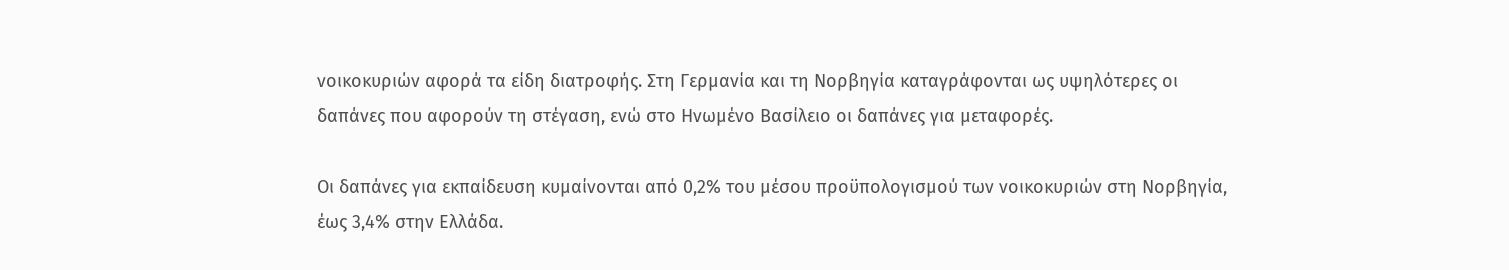νοικοκυριών αφορά τα είδη διατροφής. Στη Γερμανία και τη Νορβηγία καταγράφονται ως υψηλότερες οι δαπάνες που αφορούν τη στέγαση, ενώ στο Ηνωμένο Βασίλειο οι δαπάνες για μεταφορές.

Οι δαπάνες για εκπαίδευση κυμαίνονται από 0,2% του μέσου προϋπολογισμού των νοικοκυριών στη Νορβηγία, έως 3,4% στην Ελλάδα.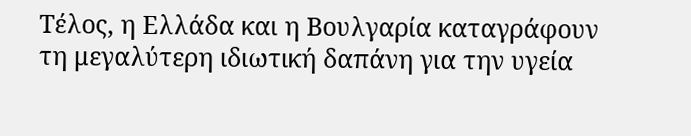Τέλος, η Ελλάδα και η Βουλγαρία καταγράφουν τη μεγαλύτερη ιδιωτική δαπάνη για την υγεία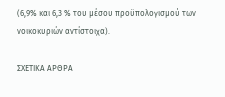(6,9% και 6,3 % του μέσου προϋπολογισμού των νοικοκυριών αντίστοιχα).

ΣΧΕΤΙΚΑ ΑΡΘΡΑ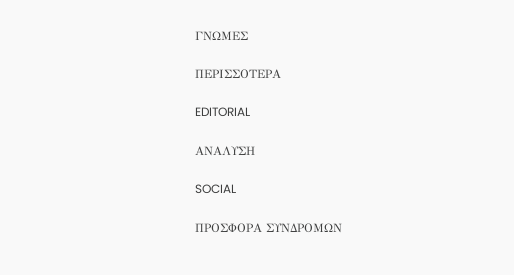ΓΝΩΜΕΣ

ΠΕΡΙΣΣΟΤΕΡΑ

EDITORIAL

ΑΝΑΛΥΣΗ

SOCIAL

ΠΡΟΣΦΟΡΑ ΣΥΝΔΡΟΜΩΝ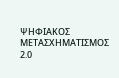ΨΗΦΙΑΚΟΣ ΜΕΤΑΣΧΗΜΑΤΙΣΜΟΣ 2.0